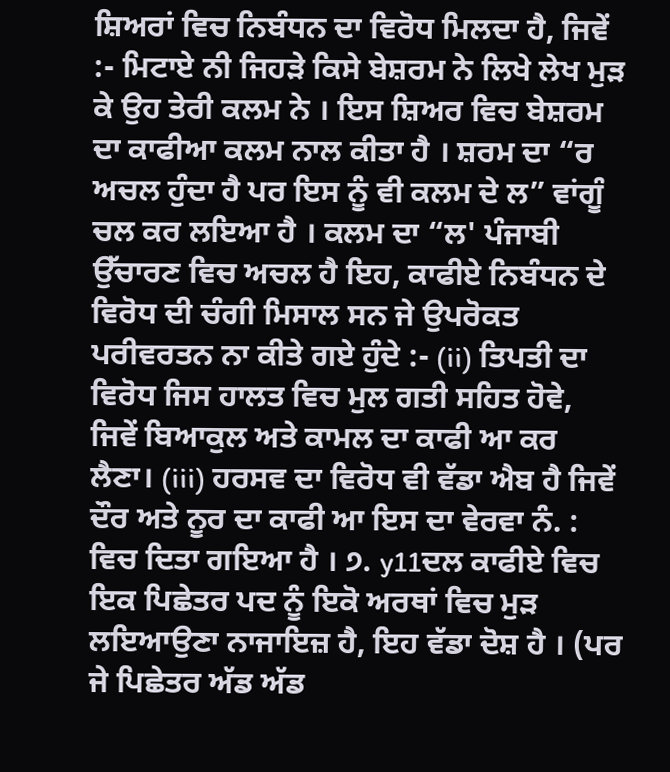ਸ਼ਿਅਰਾਂ ਵਿਚ ਨਿਬੰਧਨ ਦਾ ਵਿਰੋਧ ਮਿਲਦਾ ਹੈ, ਜਿਵੇਂ :- ਮਿਟਾਏ ਨੀ ਜਿਹੜੇ ਕਿਸੇ ਬੇਸ਼ਰਮ ਨੇ ਲਿਖੇ ਲੇਖ ਮੁੜ ਕੇ ਉਹ ਤੇਰੀ ਕਲਮ ਨੇ । ਇਸ ਸ਼ਿਅਰ ਵਿਚ ਬੇਸ਼ਰਮ ਦਾ ਕਾਫੀਆ ਕਲਮ ਨਾਲ ਕੀਤਾ ਹੈ । ਸ਼ਰਮ ਦਾ “ਰ ਅਚਲ ਹੁੰਦਾ ਹੈ ਪਰ ਇਸ ਨੂੰ ਵੀ ਕਲਮ ਦੇ ਲ” ਵਾਂਗੂੰ ਚਲ ਕਰ ਲਇਆ ਹੈ । ਕਲਮ ਦਾ “ਲ' ਪੰਜਾਬੀ ਉੱਚਾਰਣ ਵਿਚ ਅਚਲ ਹੈ ਇਹ, ਕਾਫੀਏ ਨਿਬੰਧਨ ਦੇ ਵਿਰੋਧ ਦੀ ਚੰਗੀ ਮਿਸਾਲ ਸਨ ਜੇ ਉਪਰੋਕਤ ਪਰੀਵਰਤਨ ਨਾ ਕੀਤੇ ਗਏ ਹੁੰਦੇ :- (ii) ਤਿਪਤੀ ਦਾ ਵਿਰੋਧ ਜਿਸ ਹਾਲਤ ਵਿਚ ਮੁਲ ਗਤੀ ਸਹਿਤ ਹੋਵੇ, ਜਿਵੇਂ ਬਿਆਕੁਲ ਅਤੇ ਕਾਮਲ ਦਾ ਕਾਫੀ ਆ ਕਰ ਲੈਣਾ। (iii) ਹਰਸਵ ਦਾ ਵਿਰੋਧ ਵੀ ਵੱਡਾ ਐਬ ਹੈ ਜਿਵੇਂ ਦੌਰ ਅਤੇ ਨੂਰ ਦਾ ਕਾਫੀ ਆ ਇਸ ਦਾ ਵੇਰਵਾ ਨੰ. : ਵਿਚ ਦਿਤਾ ਗਇਆ ਹੈ । ੭. y11ਦਲ ਕਾਫੀਏ ਵਿਚ ਇਕ ਪਿਛੇਤਰ ਪਦ ਨੂੰ ਇਕੋ ਅਰਥਾਂ ਵਿਚ ਮੁੜ ਲਇਆਉਣਾ ਨਾਜਾਇਜ਼ ਹੈ, ਇਹ ਵੱਡਾ ਦੋਸ਼ ਹੈ । (ਪਰ ਜੇ ਪਿਛੇਤਰ ਅੱਡ ਅੱਡ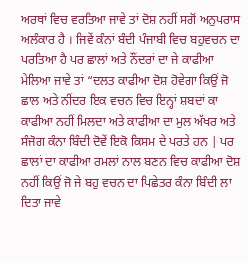ਅਰਥਾਂ ਵਿਚ ਵਰਤਿਆ ਜਾਵੇ ਤਾਂ ਦੋਸ਼ ਨਹੀਂ ਸਗੋਂ ਅਨੁਪਰਾਸ ਅਲੰਕਾਰ ਹੈ । ਜਿਵੇਂ ਕੰਨਾਂ ਬੰਦੀ ਪੰਜਾਬੀ ਵਿਚ ਬਹੁਵਚਨ ਦਾ ਪਰਤਿਆ ਹੈ ਪਰ ਛਾਲਾਂ ਅਤੇ ਨੌਂਦਰਾਂ ਦਾ ਜੇ ਕਾਫੀਆ ਮੇਲਿਆ ਜਾਵੇ ਤਾਂ “ਦਲਤ ਕਾਫੀਆ ਦੋਸ਼ ਹੋਵੇਗਾ ਕਿਉਂ ਜੋ ਛਾਲ ਅਤੇ ਨੀਂਦਰ ਇਕ ਵਚਨ ਵਿਚ ਇਨ੍ਹਾਂ ਸ਼ਬਦਾਂ ਕਾ ਕਾਫੀਆ ਨਹੀਂ ਮਿਲਦਾ ਅਤੇ ਕਾਫੀਆ ਦਾ ਮੁਲ ਅੱਖਰ ਅਤੇ ਸੰਜੋਗ ਕੰਨਾ ਬਿੰਦੀ ਦੋਵੇਂ ਇਕੋ ਕਿਸਮ ਦੇ ਪਰਤੇ ਹਨ | ਪਰ ਛਾਲਾਂ ਦਾ ਕਾਫੀਆ ਰਮਲਾਂ ਨਾਲ ਬਣਨ ਵਿਚ ਕਾਫੀਆ ਦੋਸ਼ ਨਹੀਂ ਕਿਉਂ ਜੋ ਜੇ ਬਹੁ ਵਚਨ ਦਾ ਪਿਛੇਤਰ ਕੰਨਾ ਬਿੰਦੀ ਲਾ ਦਿਤਾ ਜਾਵੇ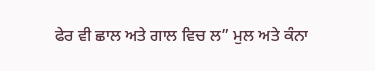ਫੇਰ ਵੀ ਛਾਲ ਅਤੇ ਗਾਲ ਵਿਚ ਲ” ਮੁਲ ਅਤੇ ਕੰਨਾ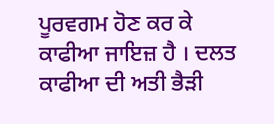ਪੂਰਵਗਮ ਹੋਣ ਕਰ ਕੇ ਕਾਫੀਆ ਜਾਇਜ਼ ਹੈ । ਦਲਤ ਕਾਫੀਆ ਦੀ ਅਤੀ ਭੈੜੀ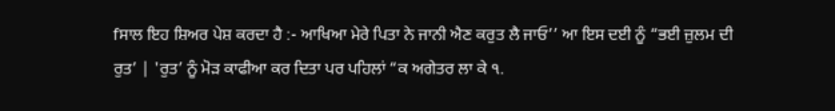fਸਾਲ ਇਹ ਸ਼ਿਅਰ ਪੇਸ਼ ਕਰਦਾ ਹੈ :- ਆਖਿਆ ਮੇਰੇ ਪਿਤਾ ਨੇ ਜਾਨੀ ਐਣ ਕਰੁਤ ਲੈ ਜਾਓ’’ ਆ ਇਸ ਦਈ ਨੂੰ “ਭਈ ਜ਼ੁਲਮ ਦੀ ਰੁਤ’ | 'ਰੁਤ’ ਨੂੰ ਮੋੜ ਕਾਫੀਆ ਕਰ ਦਿਤਾ ਪਰ ਪਹਿਲਾਂ “ਕ ਅਗੇਤਰ ਲਾ ਕੇ ੧.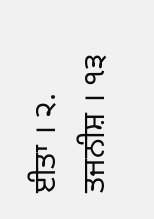ਈਤਾ । ੨. ਤਜਨੀਸ਼ । ੧੩